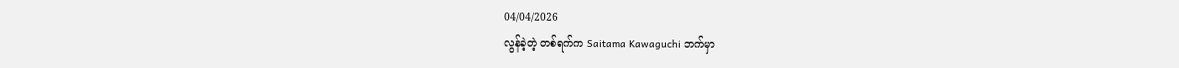04/04/2026
လွန်ခဲ့တဲ့ တစ်ရက်က Saitama Kawaguchi ဘက်မှာ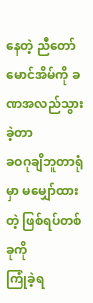နေတဲ့ ညီတော်မောင်အိမ်ကို ခဏအလည်သွားခဲ့တာ
ခဝဂုချိဘူတာရုံမှာ မမျှော်ထားတဲ့ ဖြစ်ရပ်တစ်ခုကို
ကြုံခဲ့ရ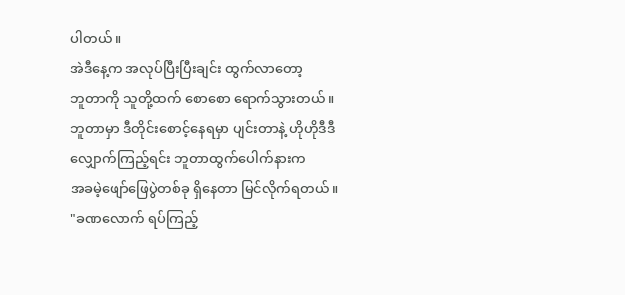ပါတယ်။
အဲဒီနေ့က အလုပ်ပြီးပြီးချင်း ထွက်လာတော့
ဘူတာကို သူတို့ထက် စောစော ရောက်သွားတယ်။
ဘူတာမှာ ဒီတိုင်းစောင့်နေရမှာ ပျင်းတာနဲ့ ဟိုဟိုဒီဒီ လျှောက်ကြည့်ရင်း ဘူတာထွက်ပေါက်နားက
အခမဲ့ဖျော်ဖြေပွဲတစ်ခု ရှိနေတာ မြင်လိုက်ရတယ်။
"ခဏလောက် ရပ်ကြည့်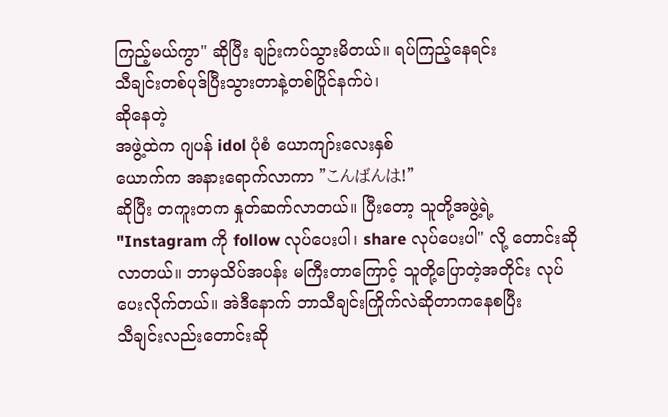ကြည့်မယ်ကွာ" ဆိုပြီး ချဉ်းကပ်သွားမိတယ်။ ရပ်ကြည့်နေရင်း
သီချင်းတစ်ပုဒ်ပြီးသွားတာနဲ့တစ်ပြိုင်နက်ပဲ၊
ဆိုနေတဲ့
အဖွဲ့ထဲက ဂျပန် idol ပုံစံ ယောကျာ်းလေးနှစ်
ယောက်က အနားရောက်လာကာ "こんばんは!"
ဆိုပြီး တကူးတက နှုတ်ဆက်လာတယ်။ ပြီးတော့ သူတို့အဖွဲ့ရဲ့ "Instagram ကို follow လုပ်ပေးပါ၊ share လုပ်ပေးပါ" လို့ တောင်းဆိုလာတယ်။ ဘာမှသိပ်အပန်း မကြီးတာကြောင့် သူတို့ပြောတဲ့အတိုင်း လုပ်ပေးလိုက်တယ်။ အဲဒီနောက် ဘာသီချင်းကြိုက်လဲဆိုတာကနေစပြီး
သီချင်းလည်းတောင်းဆို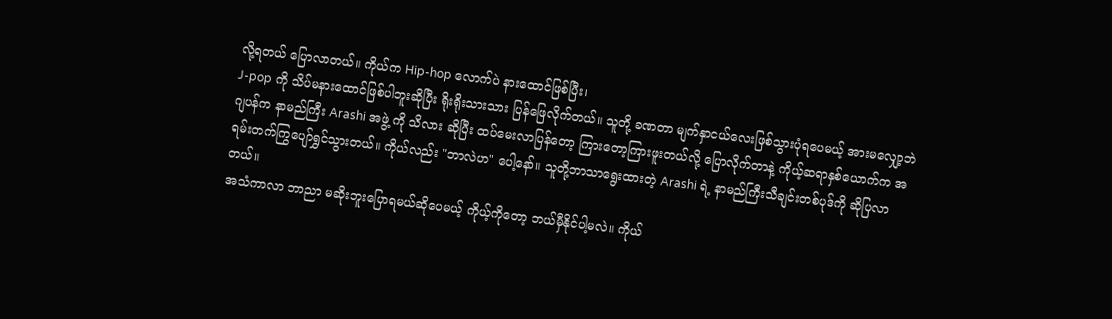လို့ရတယ် ပြောလာတယ်။ ကိုယ်က Hip-hop လောက်ပဲ နားထောင်ဖြစ်ပြီး၊
J-pop ကို သိပ်မနားထောင်ဖြစ်ပါဘူးဆိုပြီး ရိုးရိုးသားသား ပြန်ဖြေလိုက်တယ်။ သူတို့ ခဏတာ မျက်နှာငယ်လေးဖြစ်သွားပုံရပေမယ့် အားမလျှော့ဘဲ ဂျပန်က နာမည်ကြီး Arashi အဖွဲ့ ကို သိလား ဆိုပြီး ထပ်မေးလာပြန်တော့ ကြားတော့ကြားဖူးတယ်လို့ ပြောလိုက်တာနဲ့ ကိုယ့်ဆရာနှစ်ယောက်က အရမ်းတက်ကြွပျော်ရွှင်သွားတယ်။ ကိုယ်လည်း "ဘာလဲဟ" ပေါ့နော်။ သူတို့ဘာသာရွေးထားတဲ့ Arashi ရဲ့ နာမည်ကြီးသီချင်းတစ်ပုဒ်ကို ဆိုပြလာတယ်။
အသံကာလာ ဘာညာ မဆိုးဘူးပြောရမယ်ဆိုပေမယ့် ကိုယ့်ကိုတော့ ဘယ်မှီနိုင်ပါ့မလဲ။ ကိုယ်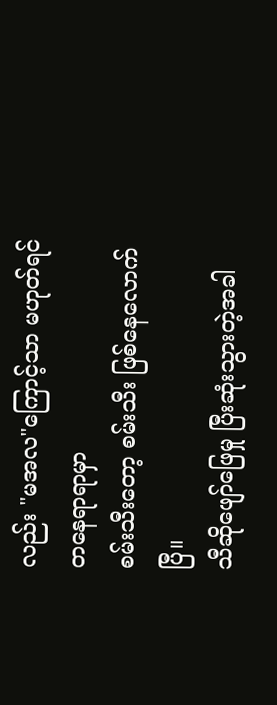လည်း "မအလ"ကြောင့်သာ မဟုတ်ရင် တနေရာရာမှာ
စမ်းသီးတော့ စမ်းသီး ဖြစ်နေလောက်ပြီ။
သီဆိုဖျော်ဖြေမှု ပြီးဆုံးသွားတဲ့အခါ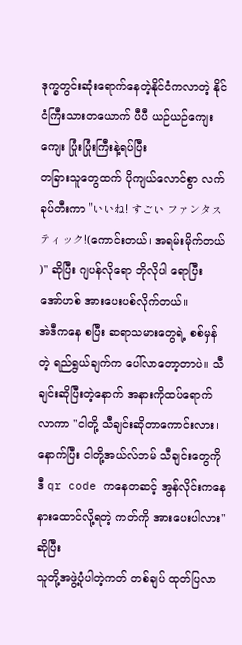ဒုက္ခတွင်းဆုံးရောက်နေတဲ့နိုင်ငံကလာတဲ့ နိုင်ငံကြီးသားတယောက် ပီပီ ယဉ်ယဉ်ကျေးကျေး ပြုံးပြုံးကြီးနဲ့ရပ်ပြီး
တခြားသူတွေထက် ပိုကျယ်လောင်စွာ လက်ခုပ်တီးကာ "いいね! すごい ファンタスティック!(ကောင်းတယ်၊ အရမ်းမိုက်တယ် )" ဆိုပြီး ဂျပန်လိုရော ဘိုလိုပါ ရောပြီး အော်ဟစ် အားပေးပစ်လိုက်တယ်။
အဲဒီကနေ စပြီး ဆရာသမားတွေရဲ့ စစ်မှန်တဲ့ ရည်ရွယ်ချက်က ပေါ်လာတော့တာပဲ။ သီချင်းဆိုပြီးတဲ့နောက် အနားကိုထပ်ရောက်လာကာ "ငါတို့ သီချင်းဆိုတာကောင်းလား၊ နောက်ပြီး ငါတို့အယ်လ်ဘမ် သီချင်းတွေကို ဒီ qr code ကနေတဆင့် အွန်လိုင်းကနေ နားထောင်လို့ရတဲ့ ကတ်ကို အားပေးပါလား" ဆိုပြီး
သူတို့အဖွဲ့ပုံပါတဲ့ကတ် တစ်ချပ် ထုတ်ပြလာ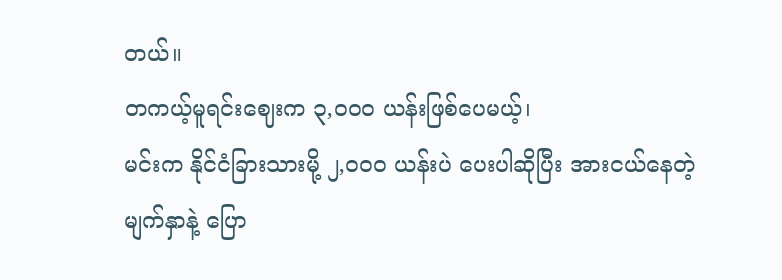တယ်။
တကယ့်မူရင်းဈေးက ၃,၀၀၀ ယန်းဖြစ်ပေမယ့်၊
မင်းက နိုင်ငံခြားသားမို့ ၂,၀၀၀ ယန်းပဲ ပေးပါဆိုပြီး အားငယ်နေတဲ့မျက်နှာနဲ့ ပြော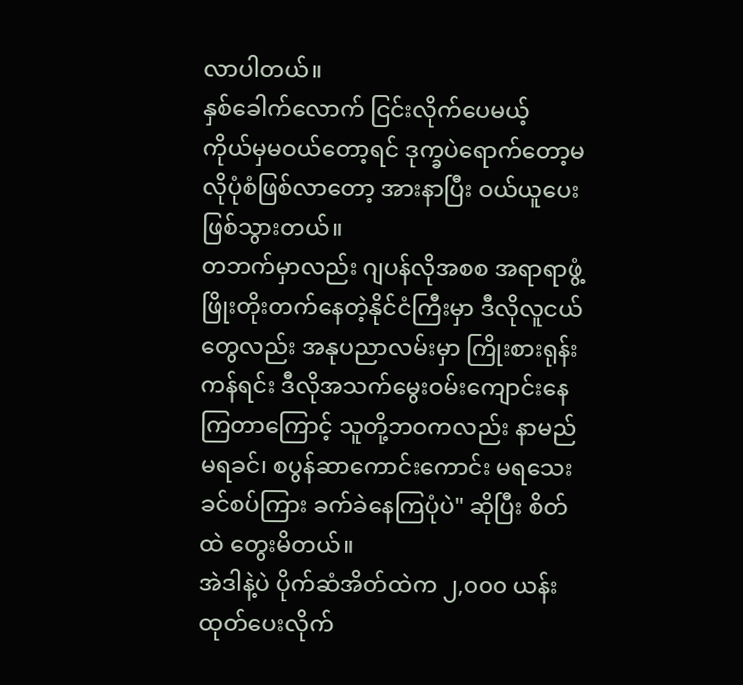လာပါတယ်။
နှစ်ခေါက်လောက် ငြင်းလိုက်ပေမယ့်
ကိုယ်မှမဝယ်တော့ရင် ဒုက္ခပဲရောက်တော့မလိုပုံစံဖြစ်လာတော့ အားနာပြီး ဝယ်ယူပေးဖြစ်သွားတယ်။
တဘက်မှာလည်း ဂျပန်လိုအစစ အရာရာဖွံ့ဖြိုးတိုးတက်နေတဲ့နိုင်ငံကြီးမှာ ဒီလိုလူငယ်တွေလည်း အနုပညာလမ်းမှာ ကြိုးစားရုန်းကန်ရင်း ဒီလိုအသက်မွေးဝမ်းကျောင်းနေကြတာကြောင့် သူတို့ဘဝကလည်း နာမည်မရခင်၊ စပွန်ဆာကောင်းကောင်း မရသေးခင်စပ်ကြား ခက်ခဲနေကြပုံပဲ" ဆိုပြီး စိတ်ထဲ တွေးမိတယ်။
အဲဒါနဲ့ပဲ ပိုက်ဆံအိတ်ထဲက ၂,၀၀၀ ယန်း ထုတ်ပေးလိုက်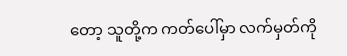တော့ သူတို့က ကတ်ပေါ်မှာ လက်မှတ်ကို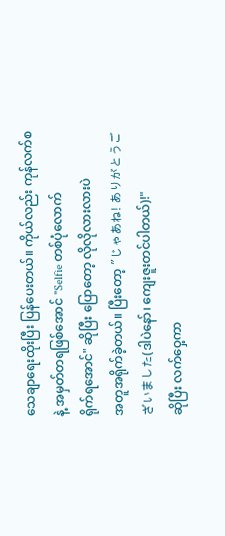သေချာရေးထိုးပြီး ပြန်ပေးတယ်။ ကိုယ်လည်း ကုန်လက်စနဲ့ အမှတ်တရဖြစ်အောင် "Selfie တစ်ပုံလောက်
ရိုက်ရအောင်" ဆိုပြီး ပြောတော့ လိုလိုလားလားပဲ
အတူအရိုက်ခဲ့တယ်။ ပြီးတော့ "じゃあね! ありがとうございました(ဒါပဲနော်၊ ကျေးဇူးတင်ပါတယ်)!"
ဆိုပြီး လက်ဝှေ့ကာ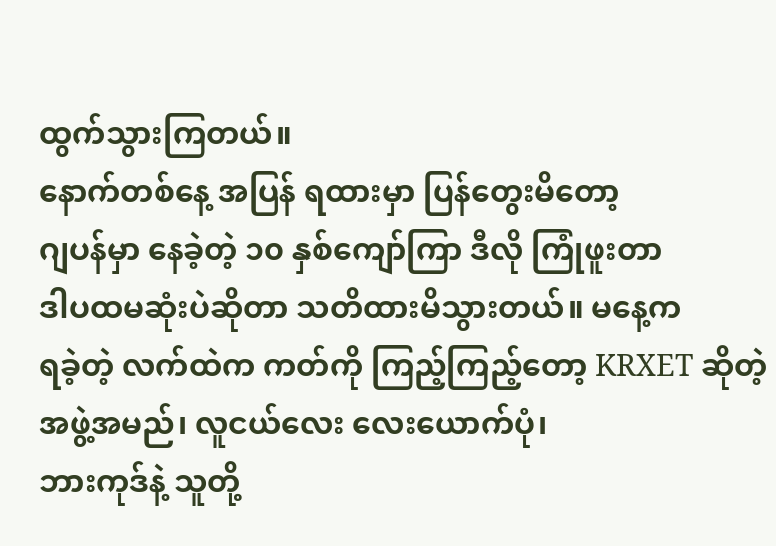ထွက်သွားကြတယ်။
နောက်တစ်နေ့ အပြန် ရထားမှာ ပြန်တွေးမိတော့
ဂျပန်မှာ နေခဲ့တဲ့ ၁၀ နှစ်ကျော်ကြာ ဒီလို ကြုံဖူးတာ
ဒါပထမဆုံးပဲဆိုတာ သတိထားမိသွားတယ်။ မနေ့က
ရခဲ့တဲ့ လက်ထဲက ကတ်ကို ကြည့်ကြည့်တော့ KRXET ဆိုတဲ့ အဖွဲ့အမည်၊ လူငယ်လေး လေးယောက်ပုံ၊
ဘားကုဒ်နဲ့ သူတို့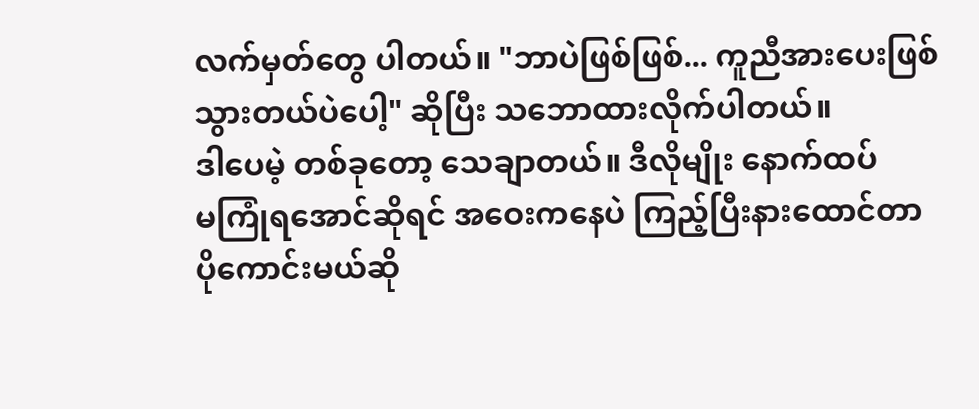လက်မှတ်တွေ ပါတယ်။ "ဘာပဲဖြစ်ဖြစ်... ကူညီအားပေးဖြစ်သွားတယ်ပဲပေါ့" ဆိုပြီး သဘောထားလိုက်ပါတယ်။
ဒါပေမဲ့ တစ်ခုတော့ သေချာတယ်။ ဒီလိုမျိုး နောက်ထပ်
မကြုံရအောင်ဆိုရင် အဝေးကနေပဲ ကြည့်ပြီးနားထောင်တာ ပိုကောင်းမယ်ဆို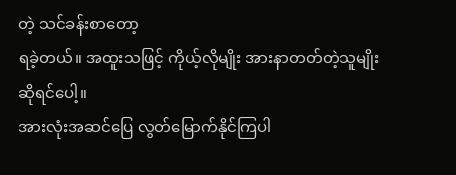တဲ့ သင်ခန်းစာတော့
ရခဲ့တယ်။ အထူးသဖြင့် ကိုယ့်လိုမျိုး အားနာတတ်တဲ့သူမျိုးဆိုရင်ပေါ့။
အားလုံးအဆင်ပြေ လွတ်မြောက်နိုင်ကြပါ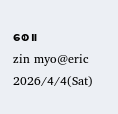စေ။
zin myo@eric
2026/4/4(Sat)